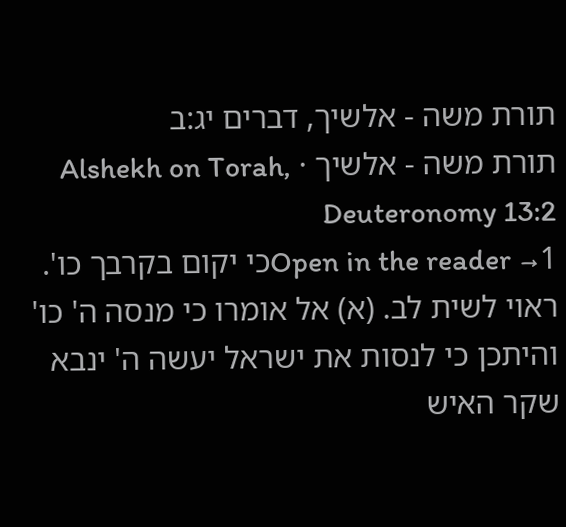תורת משה - אלשיך, דברים יג:ב
תורת משה - אלשיך · Alshekh on Torah, Deuteronomy 13:2
Open in the reader →1כי יקום בקרבך כו'. ראוי לשית לב. (א) אל אומרו כי מנסה ה' כו' והיתכן כי לנסות את ישראל יעשה ה' ינבא שקר האיש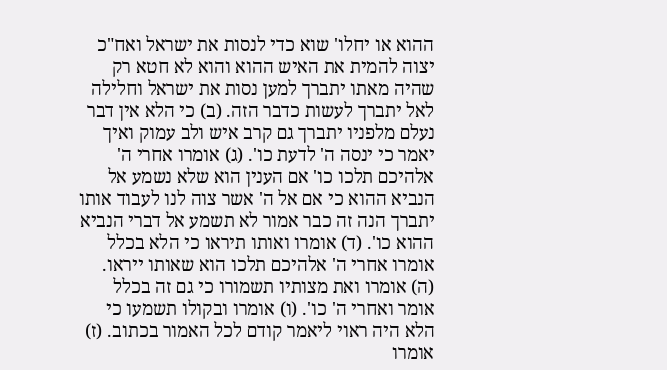ההוא או יחלו' שוא כדי לנסות את ישראל ואח"כ יצוה להמית את האיש ההוא והוא לא חטא רק שהיה מאתו יתברך למען נסות את ישראל וחלילה לאל יתברך לעשות כדבר הזה. (ב) כי הלא אין דבר נעלם מלפניו יתברך גם קרב איש ולב עמוק ואיך יאמר כי ינסה ה' לדעת כו'. (ג) אומרו אחרי ה' אלהיכם תלכו כו' אם הענין הוא שלא נשמע אל הנביא ההוא כי אם אל ה' אשר צוה לנו לעבוד אותו יתברך הנה זה כבר אמור לא תשמע אל דברי הנביא ההוא כו'. (ד) אומרו ואותו תיראו כי הלא בכלל אומרו אחרי ה' אלהיכם תלכו הוא שאותו ייראו. (ה) אומרו ואת מצותיו תשמורו כי גם זה בכלל אומר ואחרי ה' כו'. (ו) אומרו ובקולו תשמעו כי הלא היה ראוי ליאמר קודם לכל האמור בכתוב. (ז) אומרו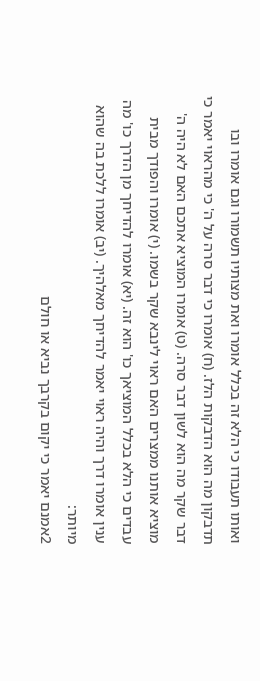ואותו תעבודו כי הלא זה בכלל אומרו ואת מצותיו תשמורו וגם אומרו ובו תדבקון מה הוא הדבקות הלז. (ח) אומרו כי דבר סרה על ה' כי מהראוי יאמר כי דבר שקר מה הוא לשון דבר סרה. (ט) אומרו המוציא אתכם האם לא היה ה' מוציא אותנו ממצרים האם ראוי לינבא שקר בשמו. (י) אומרו והפודך מבית עבדים כי הלא בכלל המוציאך כו' הוא זה. (יא) אומרו להדיחך מן הדרך כו' מה ענין אומרו דרך והיה ראוי יאמר להדיחך מאלהיך. (יב) אומרו ללכת בה שהוא מיותר:
2אמנם יאמר כי יקום בקרבך נביא או חולם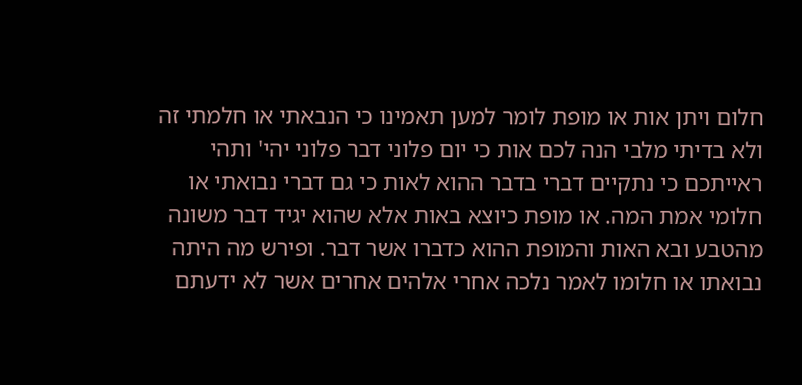חלום ויתן אות או מופת לומר למען תאמינו כי הנבאתי או חלמתי זה ולא בדיתי מלבי הנה לכם אות כי יום פלוני דבר פלוני יהי' ותהי ראייתכם כי נתקיים דברי בדבר ההוא לאות כי גם דברי נבואתי או חלומי אמת המה. או מופת כיוצא באות אלא שהוא יגיד דבר משונה מהטבע ובא האות והמופת ההוא כדברו אשר דבר. ופירש מה היתה נבואתו או חלומו לאמר נלכה אחרי אלהים אחרים אשר לא ידעתם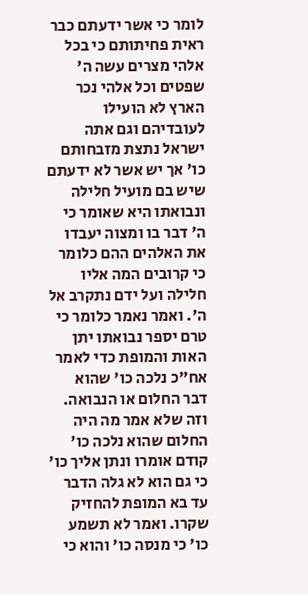לומר כי אשר ידעתם כבר ראית פחיתותם כי בכל אלהי מצרים עשה ה' שפטים וכל אלהי נכר הארץ לא הועילו לעובדיהם וגם אתה ישראל נתצת מזבחותם כו' אך יש אשר לא ידעתם שיש בם מועיל חלילה ונבואתו היא שאומר כי ה' דבר בו ומצוה יעבדו את האלהים ההם כלומר כי קרובים המה אליו חלילה ועל ידם נתקרב אל ה'. ואמר נאמר כלומר כי טרם יספר נבואתו יתן האות והמופת כדי לאמר אח"כ נלכה כו' שהוא דבר החלום או הנבואה. וזה שלא אמר מה היה החלום שהוא נלכה כו' קודם אומרו ונתן אליך כו' כי גם הוא לא גלה הדבר עד בא המופת להחזיק שקרו. ואמר לא תשמע כו' כי מנסה כו' והוא כי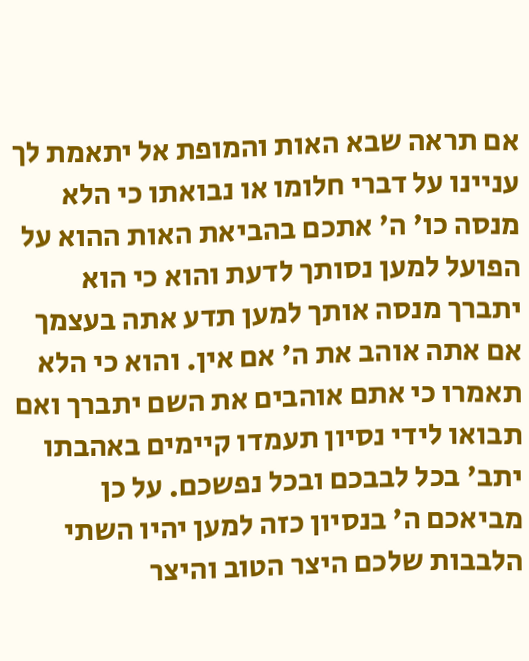אם תראה שבא האות והמופת אל יתאמת לך עניינו על דברי חלומו או נבואתו כי הלא מנסה כו' ה' אתכם בהביאת האות ההוא על הפועל למען נסותך לדעת והוא כי הוא יתברך מנסה אותך למען תדע אתה בעצמך אם אתה אוהב את ה' אם אין. והוא כי הלא תאמרו כי אתם אוהבים את השם יתברך ואם תבואו לידי נסיון תעמדו קיימים באהבתו יתב' בכל לבבכם ובכל נפשכם. על כן מביאכם ה' בנסיון כזה למען יהיו השתי הלבבות שלכם היצר הטוב והיצר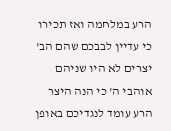הרע במלחמה ואז תכירו כי עדיין לבבכם שהם הב' יצרים לא היו שניהם אוהבי ה' כי הנה היצר הרע עומד לנגדיכם באופן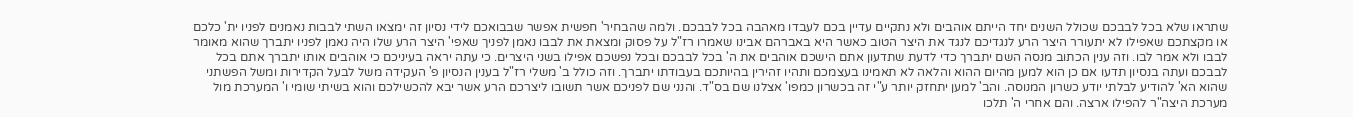שתראו שלא בכל לבבכם שכולל השנים יחד הייתם אוהבים ולא נתקיים עדיין בכם לעבדו מאהבה בכל לבבכם. ולמה שהבחיר' חפשית אפשר שבבואכם לידי נסיון זה ימצאו השתי לבבות נאמנים לפניו ית' כלכם או מקצתכם שאפילו לא יתעורר היצר הרע לנגדיכם לנגד את היצר הטוב כאשר היא באברהם אבינו שאמרו רז"ל על פסוק ומצאת את לבבו נאמן לפניך שאפי' היצר הרע שלו היה נאמן לפניו יתברך שהוא מאומר לבבו ולא אמר לבו. וזה ענין הכתוב מנסה השם יתברך כדי לדעת שתדעון אתם הישכם אוהבים את ה' בכל לבבכם ובכל נפשכם אפילו בשני היצרים. כי עתה יראה בעיניכם כי אוהבים אותו יתברך אתם בכל לבבכם ועתה בנסיון תדעו אם כן הוא למען מהיום ההוא והלאה לא תאמינו בעצמכם ותהיו זהירין בהיותכם בעבודתו יתברך. וזה כולל ב' משלי רז"ל בענין הנסיון פ' העקידה משל לבעל הקדירות ומשל הפשתני שהוא הא' להודיע לבלתי יודע כשרון המנוסה. והב' למען יתחזק יותר ע"י זה בכשרון כמפו' אצלנו שם בס"ד. והנני שם לפניכם אשר תשובו ליצרכם הרע אשר יבא להכשילכם והוא בשיתי שומי ו' המערכת מול מערכת היצה"ר להפילו ארצה. והם אחרי ה' תלכו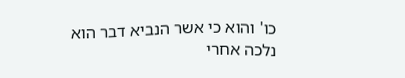כו' והוא כי אשר הנביא דבר הוא נלכה אחרי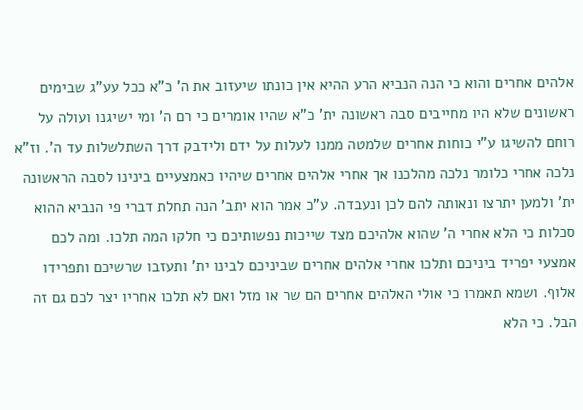אלהים אחרים והוא כי הנה הנביא הרע ההיא אין כונתו שיעזוב את ה' כ"א ככל עע"ג שבימים ראשונים שלא היו מחייבים סבה ראשונה ית' כ"א שהיו אומרים כי רם ה' ומי ישיגנו ועולה על רוחם להשיגו ע"י כוחות אחרים שלמטה ממנו לעלות על ידם ולידבק דרך השתלשלות עד ה'. וז"א נלכה אחרי כלומר נלכה מהלכנו אך אחרי אלהים אחרים שיהיו כאמצעיים בינינו לסבה הראשונה ית' ולמען יתרצו ונאותה להם לכן ונעבדה. ע"כ אמר הוא יתב' הנה תחלת דברי פי הנביא ההוא סכלות כי הלא אחרי ה' שהוא אלהיכם מצד שייכות נפשותיכם כי חלקו המה תלכו. ומה לכם אמצעי יפריד ביניכם ותלכו אחרי אלהים אחרים שביניכם לבינו ית' ותעזבו שרשיכם ותפרידו אלוף. ושמא תאמרו כי אולי האלהים אחרים הם שר או מזל ואם לא תלכו אחריו יצר לכם גם זה הבל. כי הלא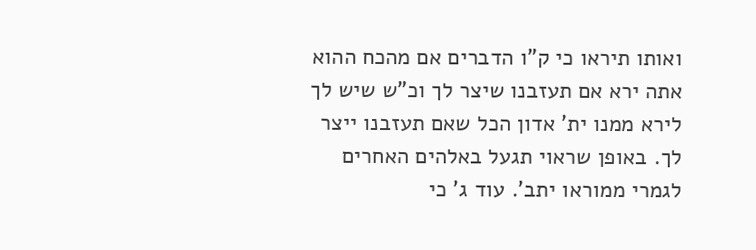ואותו תיראו כי ק"ו הדברים אם מהכח ההוא אתה ירא אם תעזבנו שיצר לך וכ"ש שיש לך לירא ממנו ית' אדון הכל שאם תעזבנו ייצר לך. באופן שראוי תגעל באלהים האחרים לגמרי ממוראו יתב'. עוד ג' כי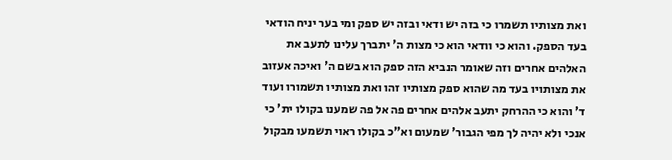ואת מצותיו תשמרו כי בזה יש ודאי ובזה יש ספק ומי בער יניח הודאי בעד הספק. והוא כי וודאי הוא כי מצות ה' יתברך עלינו לתעב את האלהים אחרים וזה שאומר הנביא הזה ספק הוא בשם ה' ואיכה אעזוב את מצותויו בעד מה שהוא ספק מצותיו זהו ואת מצותיו תשמורו ועוד ד' והוא כי ההרחק יתעב אלהים אחרים פה אל פה שמענו בקולו ית' כי אנכי ולא יהיה לך מפי הגבור' שמעום וא"כ בקולו ראוי תשמעו מבקול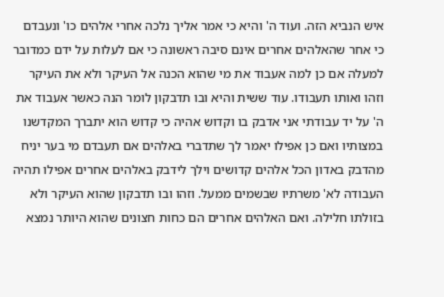איש הנביא הזה. ועוד ה' והיא כי אמר אליך נלכה אחרי אלהים כו' ונעבדם כי אחר שהאלהים אחרים אינם סיבה ראשונה כי אם לעלות על ידם כמדובר למעלה אם כן למה אעבוד את מי שהוא הכנה אל העיקר ולא את העיקר וזהו ואותו תעבודו. עוד ששית והיא ובו תדבקון לומר הנה כאשר אעבוד את ה' על יד עבודתי אני אדבק בו וקדוש אהיה כי קדוש הוא יתברך המקדשנו במצותיו ואם כן אפילו יאמר לך שתדברי באלהים אם תעבדם מי בער יניח מהדבק באדון הכל אלהים קדושים וילך לידבק באלהים אחרים אפילו תהיה העבודה לא' משרתיו שבשמים ממעל. וזהו ובו תדבקון שהוא העיקר ולא בזולתו חלילה. ואם האלהים אחרים הם כחות חצונים שהוא היותר נמצא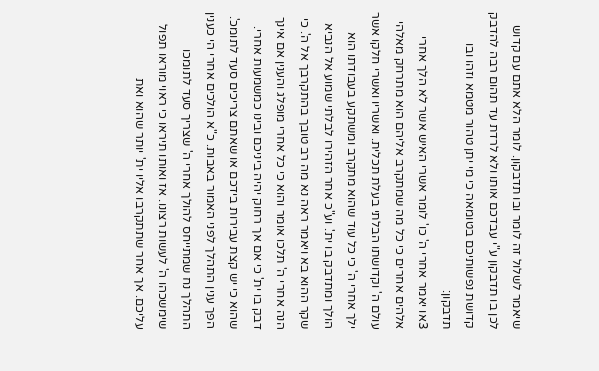שיאמר לשלול זה לומר ובו תדבקון. לומר הלא אתם עם קדוש לכן בו תדבקון ע"י עבדכם אותו ולא לרדת עד תהום רבה להדבק קדושת נפשותיכם בטומאה כי מי יתן טהור מטמא וזהו ובו תדבקון:
3או יאמר אחרי ה' כו' לומר אשרי האיש אשר לא הלך אחרי אלהים אחרים כי כל מה שמתקרב אליהם הוא מתרחק מאלהי עולם ה' וקדושתו הבלתי בעלת תכלית. ואשריו ואשרי חלקו אשר ילך אחרי ה' כי כל עוד שהוא מתקרב ומשתקע בעבודתו הוא הולך ומתדבק בו ית'. וע"כ אחר הזהירו לבלתי שמוע אל הנביא שקר ההוא בא ויאמר ראה נא מה רב טובך בהתקרבך אל ה'. כי הנה אחרי ה' תלכו אומר והוא כי כל אחרי מופלג והענין אם אינך דבק בו ית' כי אם אך רחוק יהיה ביניכם ובינו כמשמעות אחרי. שהוא כי יש קצת עבירות בידכם או שאתם צריכים סעד לתומכ'. הפך ענין התהלך לפני האמור באבות. כ"א הולכים אחרי הי כענין התהלך נח שמתייחס להולך אחרי ה' שצריך סעד לתומכו שימשכהו ה' לעשות רצונו. אז ואותו תיראו כי ראוי מוראו תפול עליכם. אך אחר שתתקרבו אליו ית' יותר שהוא ואת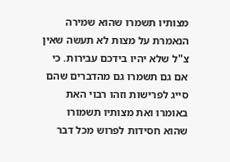מצותיו תשמרו שהוא שמירה הנאמרת על מצות לא תעשה שאין צ"ל שלא יהיו בידכם עבירות. כי אם גם תשמרו גם מהדברים שהם סייג לפרישות וזהו רבוי האת באומרו ואת מצותיו תשמורו שהוא חסידות לפרוש מכל דבר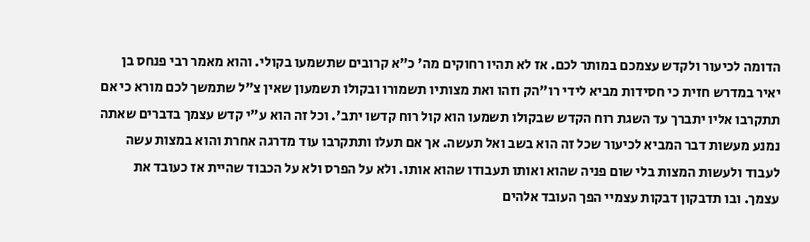הדומה לכיעור ולקדש עצמכם במותר לכם. אז לא תהיו רחוקים מה' כ"א קרובים שתשמעו בקולי. והוא מאמר רבי פנחס בן יאיר במדרש חזית כי חסידות מביא לידי רו"הק וזהו ואת מצותיו תשמורו ובקולו תשמעון שאין צ"ל שתמשך לכם מורא כי אם תתקרבו אליו יתברך עד השגת רוח הקדש שבקולו תשמעו הוא קול רוח קדשו יתב'. וכל זה הוא ע"י קדש עצמך בדברים שאתה נמנע מעשות דבר המביא לכיעור שכל זה הוא בשב ואל תעשה. אך אם תעלו ותתקרבו עוד מדרגה אחרת והוא במצות עשה לעבוד ולעשות המצות בלי שום פניה שהוא ואותו תעבודו שהוא אותו. ולא על הפרס ולא על הכבוד שהיית אז כעובד את עצמך. ובו תדבקון דבקות עצמיי הפך העובד אלהים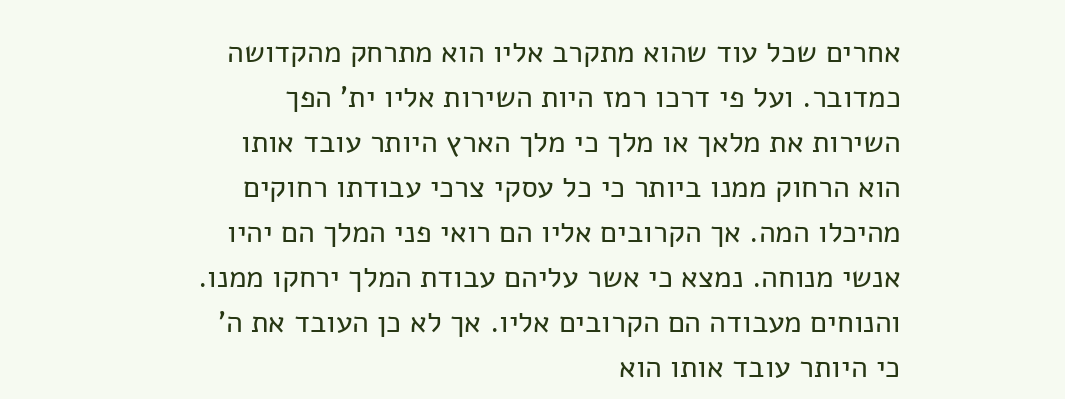אחרים שכל עוד שהוא מתקרב אליו הוא מתרחק מהקדושה כמדובר. ועל פי דרכו רמז היות השירות אליו ית' הפך השירות את מלאך או מלך כי מלך הארץ היותר עובד אותו הוא הרחוק ממנו ביותר כי כל עסקי צרכי עבודתו רחוקים מהיכלו המה. אך הקרובים אליו הם רואי פני המלך הם יהיו אנשי מנוחה. נמצא כי אשר עליהם עבודת המלך ירחקו ממנו. והנוחים מעבודה הם הקרובים אליו. אך לא כן העובד את ה' כי היותר עובד אותו הוא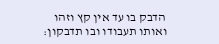הדבק בו עד אין קץ וזהו ואותו תעבודו ובו תדבקון: